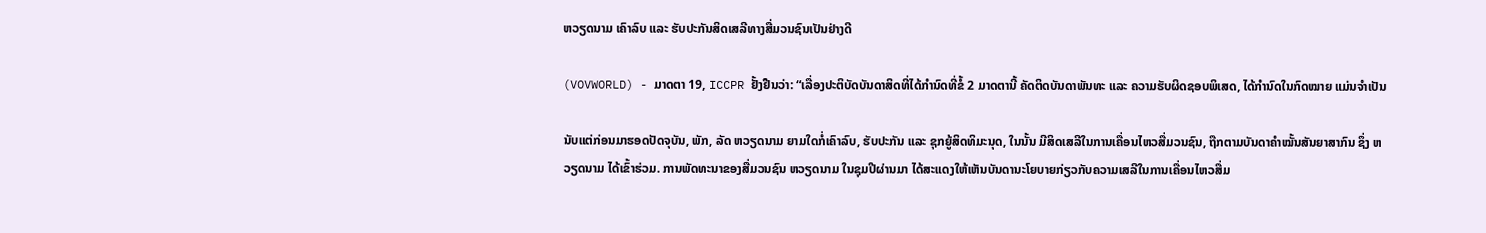ຫວຽດນາມ ເຄົາລົບ ແລະ ຮັບປະກັນສິດເສລີທາງສື່ມວນຊົນເປັນຢ່າງດີ

(VOVWORLD) - ມາດຕາ 19, ICCPR ຢັ້ງຢືນວ່າ: “ເລື່ອງປະຕິບັດບັນດາສິດທີ່ໄດ້ກຳນົດທີ່ຂໍ້ 2 ມາດຕານີ້ ຄັດຕິດບັນດາພັນທະ ແລະ ຄວາມຮັບຜິດຊອບພິເສດ, ໄດ້ກຳນົດໃນກົດໝາຍ ແມ່ນຈຳເປັນ

ນັບແຕ່ກ່ອນມາຮອດປັດຈຸບັນ, ພັກ, ລັດ ຫວຽດນາມ ຍາມໃດກໍ່ເຄົາລົບ, ຮັບປະກັນ ແລະ ຊຸກຍູ້ສິດທິມະນຸດ, ໃນນັ້ນ ມີສິດເສລີໃນການເຄື່ອນໄຫວສື່ມວນຊົນ, ຖືກຕາມບັນດາຄຳໝັ້ນສັນຍາສາກົນ ຊຶ່ງ ຫວຽດນາມ ໄດ້ເຂົ້າຮ່ວມ. ການພັດທະນາຂອງສື່ມວນຊົນ ຫວຽດນາມ ໃນຊຸມປີຜ່ານມາ ໄດ້ສະແດງໃຫ້ເຫັນບັນດານະໂຍບາຍກ່ຽວກັບຄວາມເສລີໃນການເຄື່ອນໄຫວສື່ມ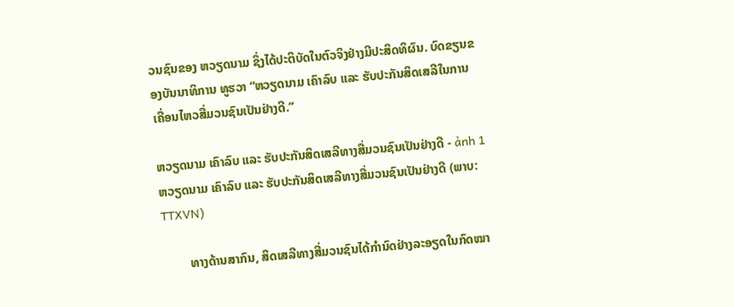ວນຊົນຂອງ ຫວຽດນາມ ຊຶ່ງໄດ້ປະຕິບັດໃນຕົວຈິງຢ່າງມີປະສິດທິຜົນ. ບົດຂຽນຂອງບັນນາທິການ ທູຮວາ “ຫວຽດນາມ ເຄົາລົບ ແລະ ຮັບປະກັນສິດເສລີໃນການເຄື່ອນໄຫວສື່ມວນຊົນເປັນຢ່າງດີ.”

ຫວຽດນາມ ເຄົາລົບ ແລະ ຮັບປະກັນສິດເສລີທາງສື່ມວນຊົນເປັນຢ່າງດີ - ảnh 1 ຫວຽດນາມ ເຄົາລົບ ແລະ ຮັບປະກັນສິດເສລີທາງສື່ມວນຊົນເປັນຢ່າງດີ (ພາບ: TTXVN)

        ທາງດ້ານສາກົນ, ສິດເສລີທາງສື່ມວນຊົນໄດ້ກຳນົດຢ່າງລະອຽດໃນກົດໝາ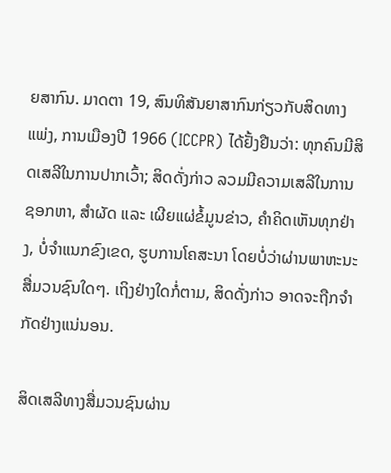ຍສາກົນ. ມາດຕາ 19, ສົນທິສັນຍາສາກົນກ່ຽວກັບສິດທາງແພ່ງ, ການເມືອງປີ 1966 (ICCPR) ໄດ້ຢັ້ງຢືນວ່າ: ທຸກຄົນມີສິດເສລີໃນການປາກເວົ້າ; ສິດດັ່ງກ່າວ ລວມມີຄວາມເສລີໃນການຊອກຫາ, ສຳຜັດ ແລະ ເຜີຍແຜ່ຂໍ້ມູນຂ່າວ, ຄຳຄິດເຫັນທຸກຢ່າງ, ບໍ່ຈຳແນກຂົງເຂດ, ຮູບການໂຄສະນາ ໂດຍບໍ່ວ່າຜ່ານພາຫະນະສື່ມວນຊົນໃດໆ. ເຖິງຢ່າງໃດກໍ່ຕາມ, ສິດດັ່ງກ່າວ ອາດຈະຖືກຈຳກັດຢ່າງແນ່ນອນ.

ສິດເສລີທາງສື່ມວນຊົນຜ່ານ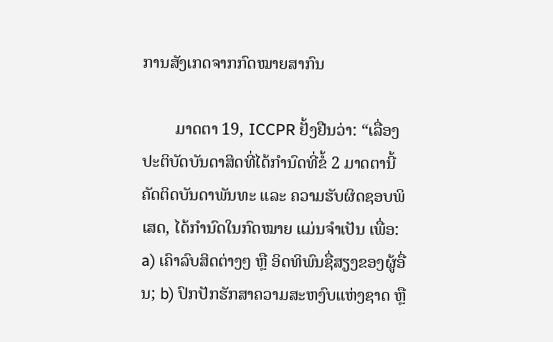ການສັງເກດຈາກກົດໝາຍສາກົນ

        ມາດຕາ 19, ICCPR ຢັ້ງຢືນວ່າ: “ເລື່ອງປະຕິບັດບັນດາສິດທີ່ໄດ້ກຳນົດທີ່ຂໍ້ 2 ມາດຕານີ້ ຄັດຕິດບັນດາພັນທະ ແລະ ຄວາມຮັບຜິດຊອບພິເສດ, ໄດ້ກຳນົດໃນກົດໝາຍ ແມ່ນຈຳເປັນ ເພື່ອ: a) ເຄົາລົບສິດຕ່າງໆ ຫຼື ອິດທິພົນຊື່ສຽງຂອງຜູ້ອື່ນ; b) ປົກປັກຮັກສາຄວາມສະຫງົບແຫ່ງຊາດ ຫຼື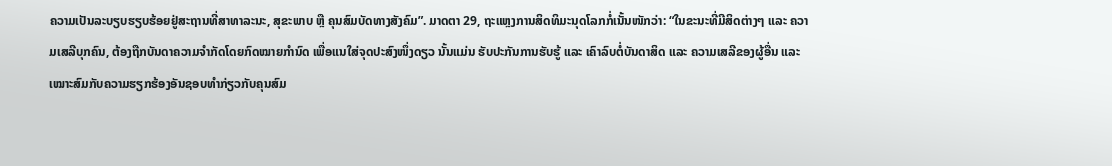ຄວາມເປັນລະບຽບຮຽບຮ້ອຍຢູ່ສະຖານທີ່ສາທາລະນະ, ສຸຂະພາບ ຫຼື ຄຸນສົມບັດທາງສັງຄົມ”. ມາດຕາ 29, ຖະແຫຼງການສິດທິມະນຸດໂລກກໍ່ເນັ້ນໜັກວ່າ: “ໃນຂະນະທີ່ມີສິດຕ່າງໆ ແລະ ຄວາມເສລີບຸກຄົນ, ຕ້ອງຖືກບັນດາຄວາມຈຳກັດໂດຍກົດໝາຍກຳນົດ ເພື່ອແນໃສ່ຈຸດປະສົງໜຶ່ງດຽວ ນັ້ນແມ່ນ ຮັບປະກັນການຮັບຮູ້ ແລະ ເຄົາລົບຕໍ່ບັນດາສິດ ແລະ ຄວາມເສລີຂອງຜູ້ອື່ນ ແລະ ເໝາະສົມກັບຄວາມຮຽກຮ້ອງອັນຊອບທຳກ່ຽວກັບຄຸນສົມ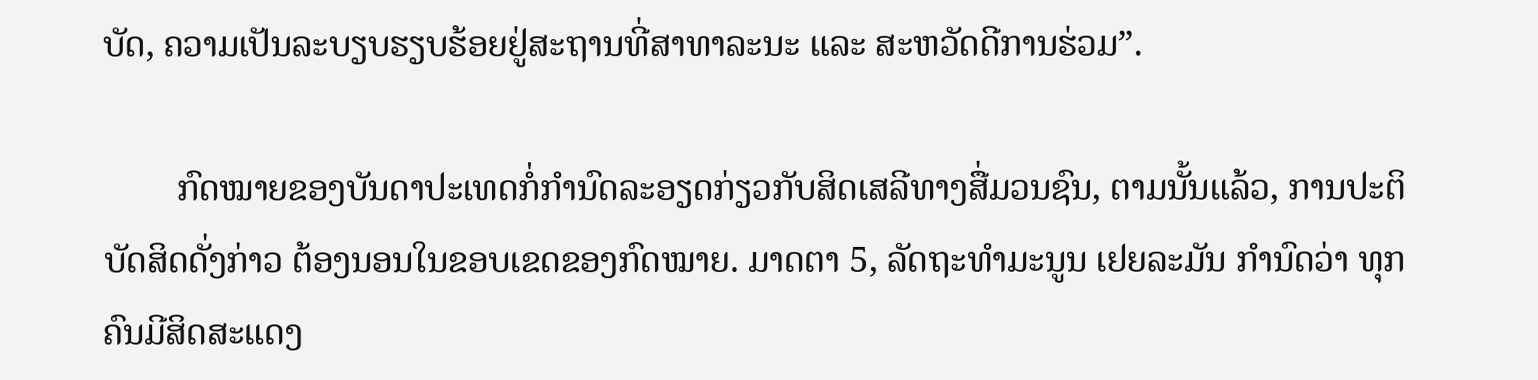ບັດ, ຄວາມເປັນລະບຽບຮຽບຮ້ອຍຢູ່ສະຖານທີ່ສາທາລະນະ ແລະ ສະຫວັດດີການຮ່ວມ”.

        ກົດໝາຍຂອງບັນດາປະເທດກໍ່ກຳນົດລະອຽດກ່ຽວກັບສິດເສລີທາງສື່ມວນຊົນ, ຕາມນັ້ນແລ້ວ, ການປະຕິບັດສິດດັ່ງກ່າວ ຕ້ອງນອນໃນຂອບເຂດຂອງກົດໝາຍ. ມາດຕາ 5, ລັດຖະທຳມະນູນ ເຢຍລະມັນ ກຳນົດວ່າ ທຸກຄົນມີສິດສະແດງ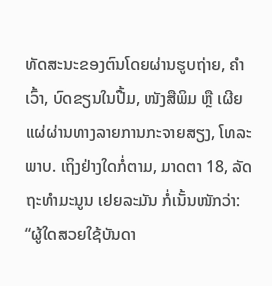ທັດສະນະຂອງຕົນໂດຍຜ່ານຮູບຖ່າຍ, ຄຳເວົ້າ, ບົດຂຽນໃນປື້ມ, ໜັງສືພິມ ຫຼື ເຜີຍແຜ່ຜ່ານທາງລາຍການກະຈາຍສຽງ, ໂທລະພາບ. ເຖິງຢ່າງໃດກໍ່ຕາມ, ມາດຕາ 18, ລັດຖະທຳມະນູນ ເຢຍລະມັນ ກໍ່ເນັ້ນໜັກວ່າ: “ຜູ້ໃດສວຍໃຊ້ບັນດາ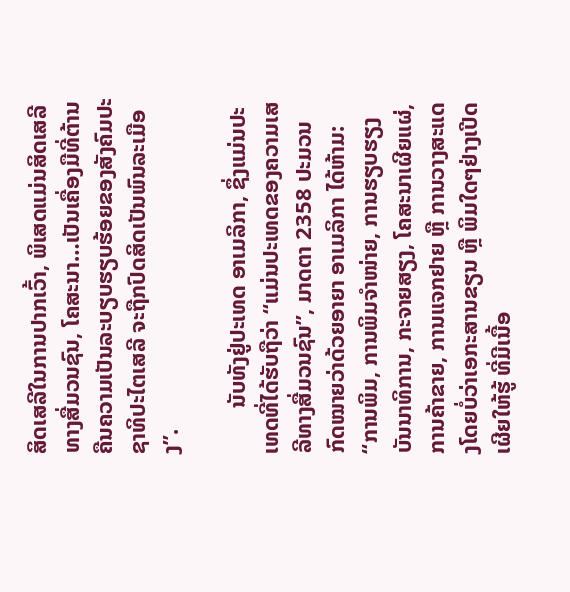ສິດເສລີໃນການປາກເວົ້າ, ພິເສດແມ່ນສິດເສລີທາງສື່ມວນຊົນ, ໂຄສະນາ…ເປັນເຄື່ອງມືທີ່ຕ້ານຄືນຄວາມເປັນລະບຽບຮຽບຮ້ອຍຂອງສັງຄົມປະຊາທິປະໄຕເສລີ ຈະຖືກປົດສິດເປັນພົນລະເມືອງ”.

        ນັບທັງຢູ່ປະເທດ ອາເມລິກາ, ຊຶ່ງແມ່ນປະເທດທີ່ໄດ້ຮັບຖືວ່າ “ແມ່ນປະເທດຂອງຄວາມເສລີທາງສື່ມວນຊົນ”, ມາດຕາ 2358 ປະມວນກົດໝາຍວ່າດ້ວຍອາຍາ ອາເມລິກາ ໄດ້ຫ້າມ: “ການພິມ, ການພິມຈຳໜ່າຍ, ການຮຽບຮຽງບັນນາທິການ, ກະຈາຍສຽງ, ໂຄສະນາເຜີຍແຜ່, ການຄ້າຂາຍ, ການແຈກຢາຍ ຫຼື ການວາງສະແດງໂດຍບໍ່ວ່າເອກະສານຂຽນ ຫຼື ພິມໃດໆຢ່າງເປີດເຜີຍໃຫ້ຮູ້ ທີ່ມີເນື້ອ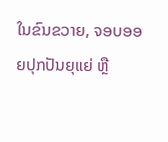ໃນຂົນຂວາຍ, ຈອບອອຍປຸກປັນຍຸແຍ່ ຫຼື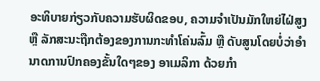ອະທິບາຍກ່ຽວກັບຄວາມຮັບຜິດຂອບ, ຄວາມຈຳເປັນມັກໃຫຍ່ໄຝ່ສູງ ຫຼື ລັກສະນະຖືກຕ້ອງຂອງການກະທຳໂຄ່ນລົ້ມ ຫຼື ດັບສູນໂດຍບໍ່ວ່າອຳນາດການປົກຄອງຂັ້ນໃດໆຂອງ ອາເມລິກາ ດ້ວຍກຳ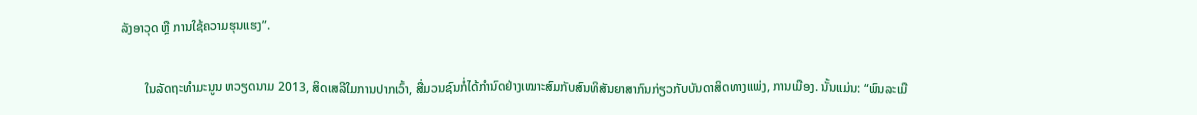ລັງອາວຸດ ຫຼື ການໃຊ້ຄວາມຮຸນແຮງ”.

        ໃນລັດຖະທຳມະນູນ ຫວຽດນາມ 2013, ສິດເສລີໃມການປາກເວົ້າ, ສື່ມວນຊົນກໍ່ໄດ້ກຳນົດຢ່າງເໝາະສົມກັບສົນທິສັນຍາສາກົນກ່ຽວກັບບັນດາສິດທາງແພ່ງ, ການເມືອງ. ນັ້ນແມ່ນ: “ພົນລະເມື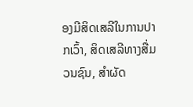ອງມີສິດເສລີໃນການປາກເວົ້າ, ສິດເສລີທາງສື່ມວນຊົນ, ສຳຜັດ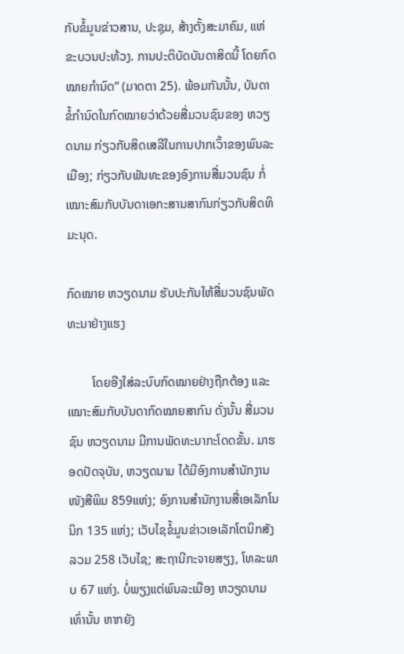ກັບຂໍ້ມູນຂ່າວສານ, ປະຊຸມ, ສ້າງຕັ້ງສະມາຄົມ, ແຫ່ຂະບວນປະທ້ວງ. ການປະຕິບັດບັນດາສິດນີ້ ໂດຍກົດໝາຍກຳນົດ” (ມາດຕາ 25). ພ້ອມກັນນັ້ນ, ບັນດາຂໍ້ກຳນົດໃນກົດໝາຍວ່າດ້ວຍສື່ມວນຊົນຂອງ ຫວຽດນາມ ກ່ຽວກັບສິດເສລີໃນການປາກເວົ້າຂອງພົນລະເມືອງ; ກ່ຽວກັບພັນທະຂອງອົງການສື່ມວນຊົນ ກໍ່ເໝາະສົມກັບບັນດາເອກະສານສາກົນກ່ຽວກັບສິດທິມະນຸດ.

ກົດໝາຍ ຫວຽດນາມ ຮັບປະກັນໃຫ້ສື່ມວນຊົນພັດທະນາຢ່າງແຮງ

        ໂດຍອີງໃສ່ລະບົບກົດໝາຍຢ່າງຖືກຕ້ອງ ແລະ ເໝາະສົມກັບບັນດາກົດໝາຍສາກົນ ດັ່ງນັ້ນ ສື່ມວນຊົນ ຫວຽດນາມ ມີການພັດທະນາກະໂດດຂັ້ນ. ມາຮອດປັດຈຸບັນ, ຫວຽດນາມ ໄດ້ມີອົງການສຳນັກງານໜັງສືພິມ 859ແຫ່ງ; ອົງການສຳນັກງານສື່ເອເລັກໂນນິກ 135 ແຫ່ງ; ເວັບໄຊຂໍ້ມູນຂ່າວເອເລັກໂຕນິກສັງລວມ 258 ເວັບໄຊ; ສະຖານີກະຈາຍສຽງ, ໂທລະພາບ 67 ແຫ່ງ. ບໍ່ພຽງແຕ່ພົນລະເມືອງ ຫວຽດນາມ ເທົ່ານັ້ນ ຫາກຍັງ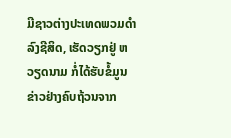ມີຊາວຕ່າງປະເທດພວມດຳລົງຊີສິດ, ເຮັດວຽກຢູ່ ຫວຽດນາມ ກໍ່ໄດ້ຮັບຂໍ້ມູນຂ່າວຢ່າງຄົບຖ້ວນຈາກ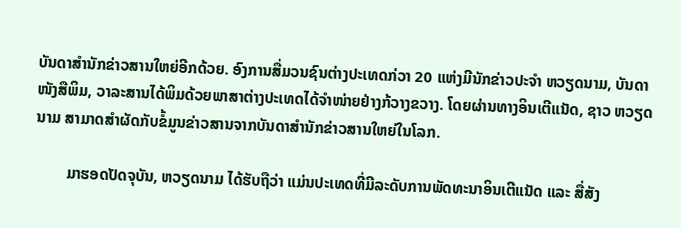ບັນດາສຳນັກຂ່າວສານໃຫຍ່ອີກດ້ວຍ. ອົງການສື່ມວນຊົນຕ່າງປະເທດກ່ວາ 20 ແຫ່ງມີນັກຂ່າວປະຈຳ ຫວຽດນາມ, ບັນດາໜັງສືພິມ, ວາລະສານໄດ້ພິມດ້ວຍພາສາຕ່າງປະເທດໄດ້ຈຳໜ່າຍຢ່າງກ້ວາງຂວາງ. ໂດຍຜ່ານທາງອິນເຕີແນັດ, ຊາວ ຫວຽດນາມ ສາມາດສຳຜັດກັບຂໍ້ມູນຂ່າວສານຈາກບັນດາສຳນັກຂ່າວສານໃຫຍ່ໃນໂລກ.

        ມາຮອດປັດຈຸບັນ, ຫວຽດນາມ ໄດ້ຮັບຖືວ່າ ແມ່ນປະເທດທີ່ມີລະດັບການພັດທະນາອິນເຕີແນັດ ແລະ ສື່ສັງ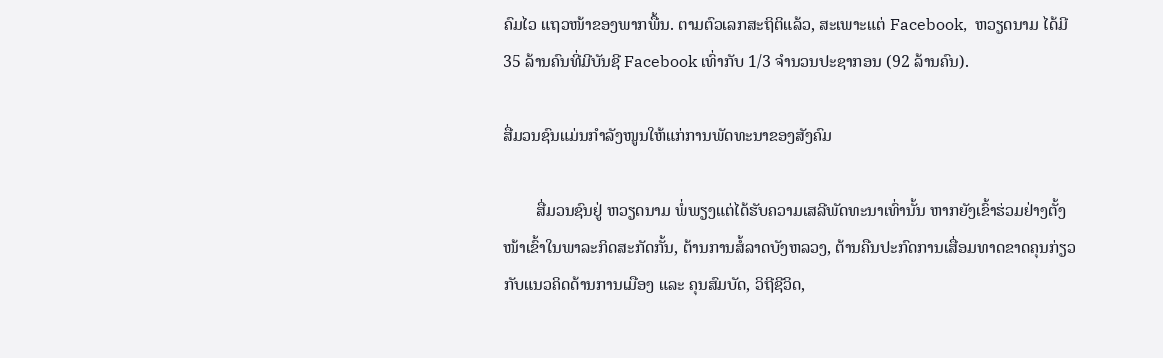ຄົມໄວ ແຖວໜ້າຂອງພາກພື້ນ. ຕາມຕົວເລກສະຖິຕິແລ້ວ, ສະເພາະແຕ່ Facebook,  ຫວຽດນາມ ໄດ້ມີ 35 ລ້ານຄົນທີ່ມີບັນຊີ Facebook ເທົ່າກັບ 1/3 ຈຳນວນປະຊາກອນ (92 ລ້ານຄົນ).

ສື່ມວນຊົນແມ່ນກຳລັງໜູນໃຫ້ແກ່ການພັດທະນາຂອງສັງຄົມ

        ສື່ມວນຊົນຢູ່ ຫວຽດນາມ ພໍ່ພຽງແຕ່ໄດ້ຮັບຄວາມເສລີພັດທະນາເທົ່ານັ້ນ ຫາກຍັງເຂົ້າຮ່ວມຢ່າງຕັ້ງໜ້າເຂົ້າໃນພາລະກິດສະກັດກັ້ນ, ຕ້ານການສໍ້ລາດບັງຫລວງ, ຕ້ານຄືນປະກົດການເສື່ອມທາດຂາດຄຸນກ່ຽວກັບແນວຄິດດ້ານການເມືອງ ແລະ ຄຸນສົມບັດ, ວິຖີຊີວິດ,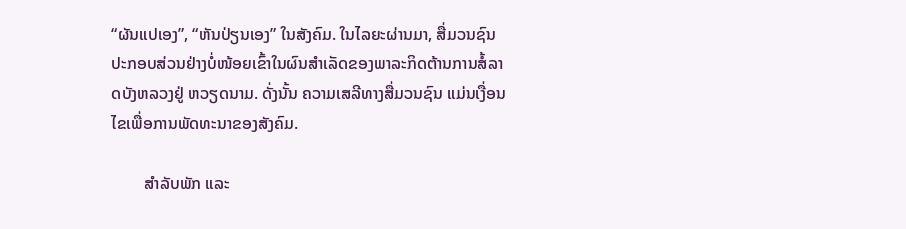“ຜັນແປເອງ”, “ຫັນປ່ຽນເອງ” ໃນສັງຄົມ. ໃນໄລຍະຜ່ານມາ, ສື່ມວນຊົນ ປະກອບສ່ວນຢ່າງບໍ່ໜ້ອຍເຂົ້າໃນຜົນສຳເລັດຂອງພາລະກິດຕ້ານການສໍ້ລາດບັງຫລວງຢູ່ ຫວຽດນາມ. ດັ່ງນັ້ນ ຄວາມເສລີທາງສື່ມວນຊົນ ແມ່ນເງື່ອນໄຂເພື່ອການພັດທະນາຂອງສັງຄົມ.

        ສຳລັບພັກ ແລະ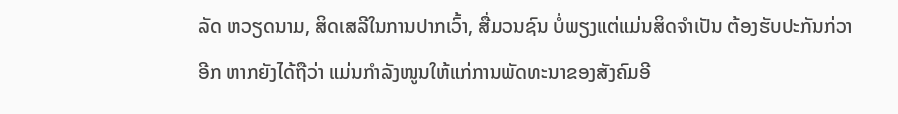ລັດ ຫວຽດນາມ, ສິດເສລີໃນການປາກເວົ້າ, ສື່ມວນຊົນ ບໍ່ພຽງແຕ່ແມ່ນສິດຈຳເປັນ ຕ້ອງຮັບປະກັນກ່ວາອີກ ຫາກຍັງໄດ້ຖືວ່າ ແມ່ນກຳລັງໜູນໃຫ້ແກ່ການພັດທະນາຂອງສັງຄົມອີ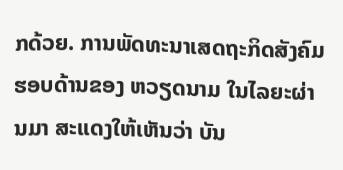ກດ້ວຍ. ການພັດທະນາເສດຖະກິດສັງຄົມຮອບດ້ານຂອງ ຫວຽດນາມ ໃນໄລຍະຜ່ານມາ ສະແດງໃຫ້ເຫັນວ່າ ບັນ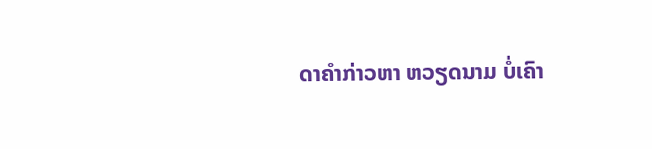ດາຄຳກ່າວຫາ ຫວຽດນາມ ບໍ່ເຄົາ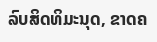ລົບສິດທິມະນຸດ, ຂາດຄ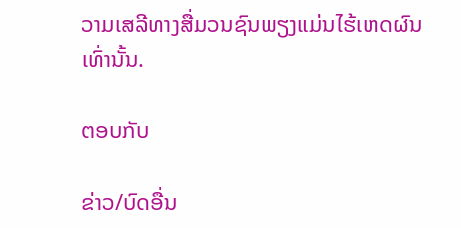ວາມເສລີທາງສື່ມວນຊົນພຽງແມ່ນໄຮ້ເຫດຜົນເທົ່ານັ້ນ.

ຕອບກັບ

ຂ່າວ/ບົດອື່ນ